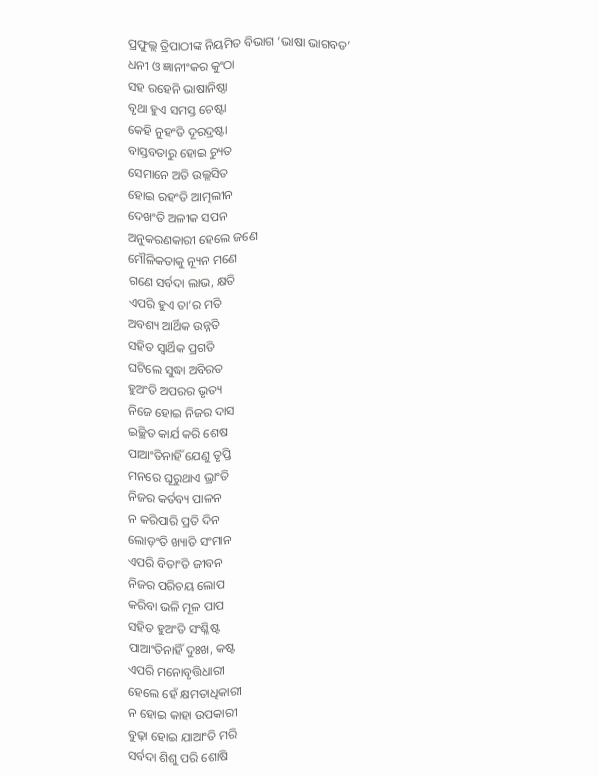ପ୍ରଫୁଲ୍ଲ ତ୍ରିପାଠୀଙ୍କ ନିୟମିତ ବିଭାଗ ‘ଭାଷା ଭାଗବତ’
ଧନୀ ଓ ଜ୍ଞାନୀଂକର କୁଂଠା
ସହ ରହେନି ଭାଷାନିଷ୍ଠା
ବୃଥା ହୁଏ ସମସ୍ତ ଚେଷ୍ଟା
କେହି ନୁହଂତି ଦୂରଦ୍ରଷ୍ଟା
ବାସ୍ତବତାରୁ ହୋଇ ଚ୍ୟୁତ
ସେମାନେ ଅତି ଉଲ୍ଲସିତ
ହୋଇ ରହଂତି ଆତ୍ମଲୀନ
ଦେଖଂତି ଅଳୀକ ସପନ
ଅନୁକରଣକାରୀ ହେଲେ ଜଣେ
ମୌଳିକତାକୁ ନ୍ୟୂନ ମଣେ
ଗଣେ ସର୍ବଦା ଲାଭ, କ୍ଷତି
ଏପରି ହୁଏ ତା’ର ମତି
ଅବଶ୍ୟ ଆର୍ଥିକ ଉନ୍ନତି
ସହିତ ସ୍ବାର୍ଥିକ ପ୍ରଗତି
ଘଟିଲେ ସୁଦ୍ଧା ଅବିରତ
ହୁଅଂତି ଅପରର ଭୃତ୍ୟ
ନିଜେ ହୋଇ ନିଜର ଦାସ
ଇଚ୍ଛିତ କାର୍ଯ କରି ଶେଷ
ପାଆଂତିନାହିଁ ଯେଣୁ ତୃପ୍ତି
ମନରେ ଘୂରୁଥାଏ ଭ୍ରାଂତି
ନିଜର କର୍ତବ୍ୟ ପାଳନ
ନ କରିପାରି ପ୍ରତି ଦିନ
ଲୋଡ଼ଂତି ଖ୍ୟାତି ସଂମାନ
ଏପରି ବିତାଂତି ଜୀବନ
ନିଜର ପରିଚୟ ଲୋପ
କରିବା ଭଳି ମୂଳ ପାପ
ସହିତ ହୁଅଂତି ସଂଶ୍ଳିଷ୍ଟ
ପାଆଂତିନାହିଁ ଦୁଃଖ, କଷ୍ଟ
ଏପରି ମନୋବୃତ୍ତିଧାରୀ
ହେଲେ ହେଁ କ୍ଷମତାଧିକାରୀ
ନ ହୋଇ କାହା ଉପକାରୀ
ବୁଢ଼ା ହୋଇ ଯାଆଂତି ମରି
ସର୍ବଦା ଶିଶୁ ପରି ଶୋଷି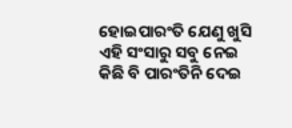ହୋଇପାରଂତି ଯେଣୁ ଖୁସି
ଏହି ସଂସାରୁ ସବୁ ନେଇ
କିଛି ବି ପାରଂତିନି ଦେଇ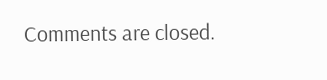Comments are closed.